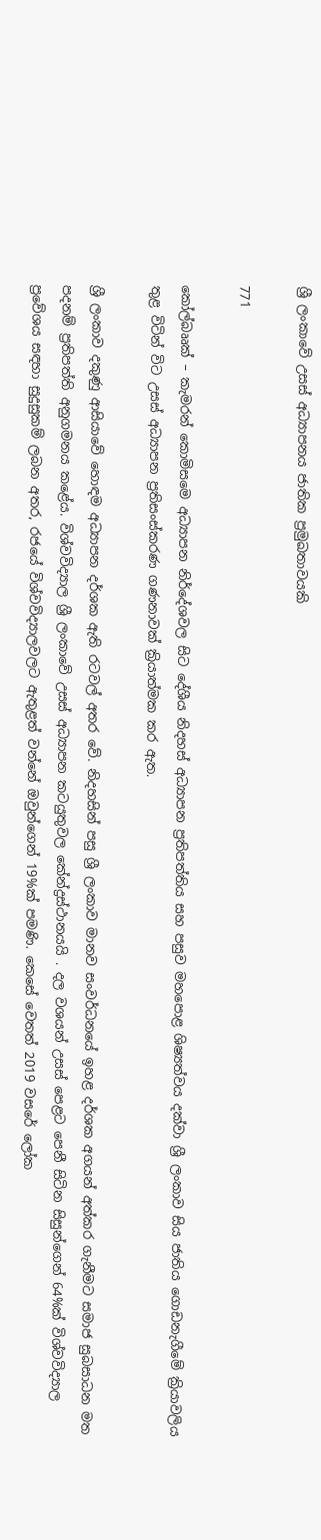ශ්‍රී ලංකාවේ උසස් අධ්‍යාපනය ජාතික ප්‍රමුඛතාවයකි

771

කෝල්බෲක් – කැමරන් කොමිසමෙ අධ්‍යාපන නිර්දේශවල සිට දේශීය නිදහස් අධ්‍යාපන ප්‍රතිපත්තිය සහ පසුව මහපොළ ශිෂ්‍යත්වය දක්වා ශ්‍රී ලංකාව සිය ජාතිය ගොඩනැගීමේ ක්‍රියාවලිය තුළ විටින් විට උසස් අධ්‍යාපන ප්‍රතිසංස්කරණ ගණනාවක් ක්‍රියාත්මක කර ඇත.

ශ්‍රී ලංකාව දකුණු ආසියාවේ හොඳම අධ්‍යාපන දර්ශක ඇති රටවල් අතර වේ. නිදහසින් පසු ශ්‍රී ලංකාව මානව සංවර්ධනයේ ඉහළ දර්ශක අගයන් අත්කර ගැනීමට සමාජ සුබසාධන මත පදනම් ප්‍රතිපත්ති අනුගමනය කළේය. විශ්වවිද්‍යාල ශ්‍රී ලංකාවේ උසස් අධ්‍යාපන කටයුතුවල කේන්ද්‍රස්ථානයයි . දල වශයන් උසස් පෙළට පෙනී සිටින සිසුන්ගෙන් 64%ක් විශ්වවිද්‍යාල ප්‍රවේශය සඳහා සුදුසුකම් ලබන අතර, රජයේ විශ්වවිද්‍යාලවලට ඇතුළත් වන්නේ ඔවුන්ගෙන් 19%ක් පමණි. කෙසේ වෙතත් 2019 වසරේ ලෝක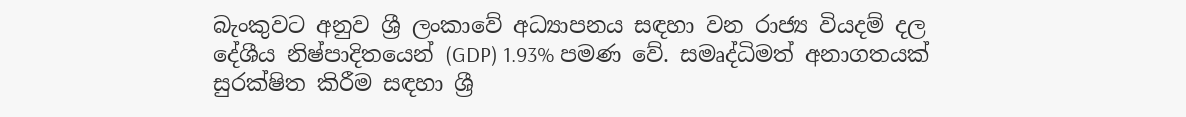බැංකුවට අනුව ශ්‍රී ලංකාවේ අධ්‍යාපනය සඳහා වන රාජ්‍ය වියදම් දල දේශීය නිෂ්පාදිතයෙන් (GDP) 1.93% පමණ වේ. සමෘද්ධිමත් අනාගතයක් සුරක්ෂිත කිරීම සඳහා ශ්‍රී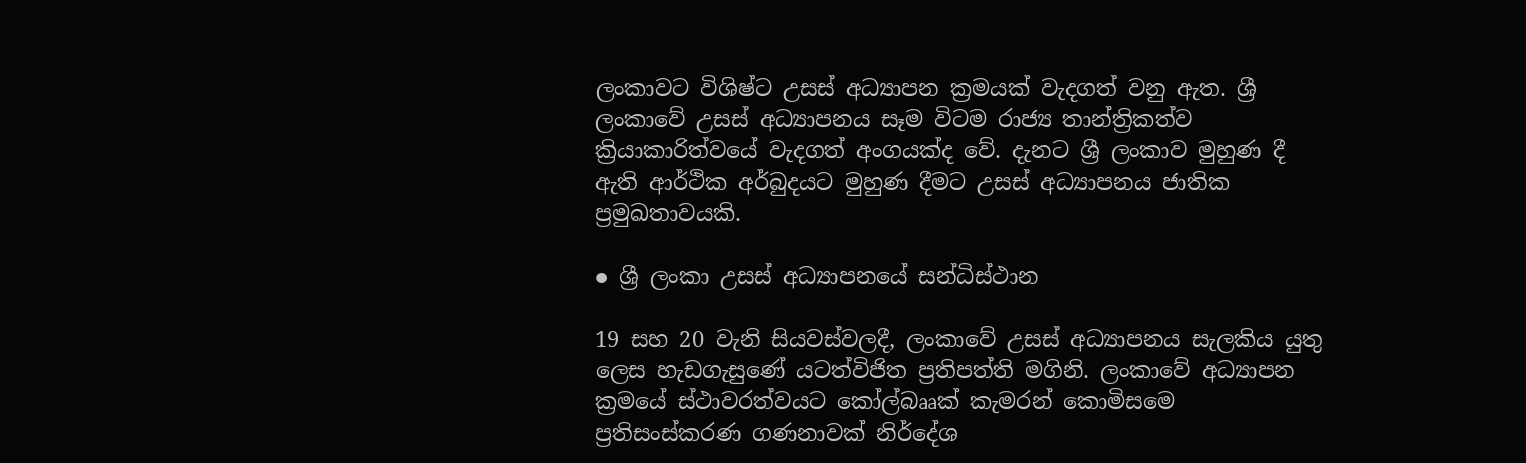ලංකාවට විශිෂ්ට උසස් අධ්‍යාපන ක්‍රමයක් වැදගත් වනු ඇත. ශ්‍රී ලංකාවේ උසස් අධ්‍යාපනය සෑම විටම රාජ්‍ය තාන්ත්‍රිකත්ව ක්‍රියාකාරිත්වයේ වැදගත් අංගයක්ද වේ. දැනට ශ්‍රී ලංකාව මුහුණ දී ඇති ආර්ථික අර්බුදයට මුහුණ දීමට උසස් අධ්‍යාපනය ජාතික ප්‍රමුඛතාවයකි.

● ශ්‍රී ලංකා උසස් අධ්‍යාපනයේ සන්ධිස්ථාන

19 සහ 20 වැනි සියවස්වලදී, ලංකාවේ උසස් අධ්‍යාපනය සැලකිය යුතු ලෙස හැඩගැසුණේ යටත්විජිත ප්‍රතිපත්ති මගිනි. ලංකාවේ අධ්‍යාපන ක්‍රමයේ ස්ථාවරත්වයට කෝල්බෲක් කැමරන් කොමිසමෙ ප්‍රතිසංස්කරණ ගණනාවක් නිර්දේශ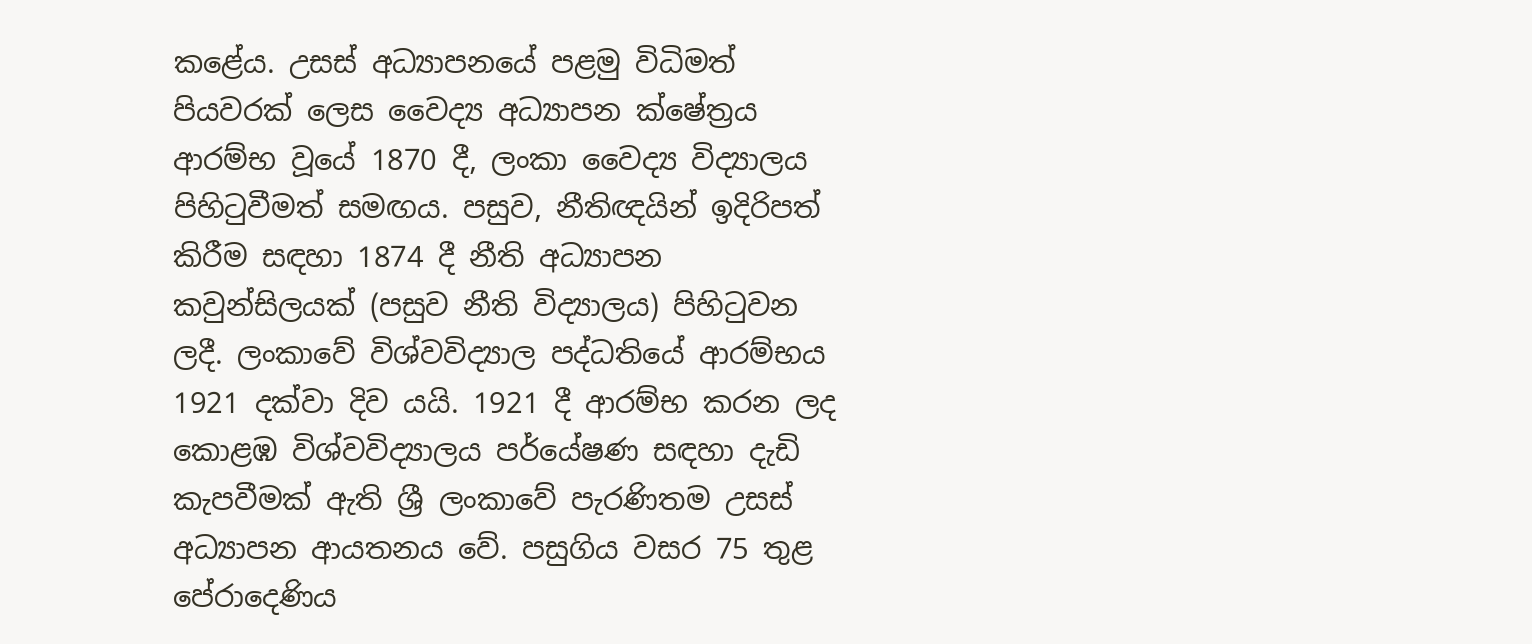කළේය. උසස් අධ්‍යාපනයේ පළමු විධිමත් පියවරක් ලෙස වෛද්‍ය අධ්‍යාපන ක්ෂේත්‍රය ආරම්භ වූයේ 1870 දී, ලංකා වෛද්‍ය විද්‍යාලය පිහිටුවීමත් සමඟය. පසුව, නීතිඥයින් ඉදිරිපත් කිරීම සඳහා 1874 දී නීති අධ්‍යාපන කවුන්සිලයක් (පසුව නීති විද්‍යාලය) පිහිටුවන ලදී. ලංකාවේ විශ්වවිද්‍යාල පද්ධතියේ ආරම්භය 1921 දක්වා දිව යයි. 1921 දී ආරම්භ කරන ලද කොළඹ විශ්වවිද්‍යාලය පර්යේෂණ සඳහා දැඩි කැපවීමක් ඇති ශ්‍රී ලංකාවේ පැරණිතම උසස් අධ්‍යාපන ආයතනය වේ. පසුගිය වසර 75 තුළ පේරාදෙණිය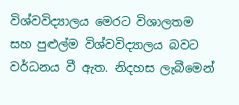විශ්වවිද්‍යාලය මෙරට විශාලතම සහ පුළුල්ම විශ්වවිද්‍යාලය බවට වර්ධනය වී ඇත. නිදහස ලැබීමෙන්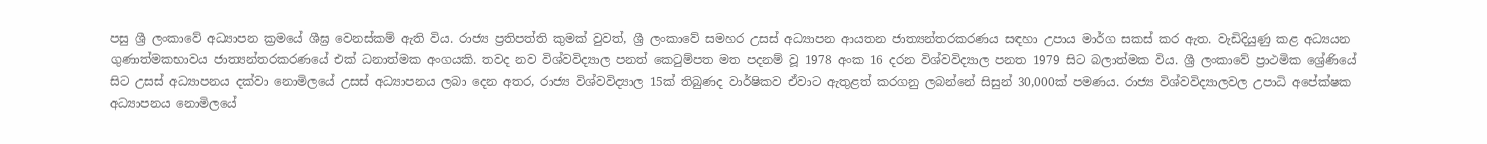පසු ශ්‍රී ලංකාවේ අධ්‍යාපන ක්‍රමයේ ශීඝ්‍ර වෙනස්කම් ඇති විය. රාජ්‍ය ප්‍රතිපත්ති කුමක් වුවත්, ශ්‍රී ලංකාවේ සමහර උසස් අධ්‍යාපන ආයතන ජාත්‍යන්තරකරණය සඳහා උපාය මාර්ග සකස් කර ඇත. වැඩිදියුණු කළ අධ්‍යයන ගුණාත්මකභාවය ජාත්‍යන්තරකරණයේ එක් ධනාත්මක අංගයකි. තවද නව විශ්වවිද්‍යාල පනත් කෙටුම්පත මත පදනම් වූ 1978 අංක 16 දරන විශ්වවිද්‍යාල පනත 1979 සිට බලාත්මක විය. ශ්‍රී ලංකාවේ ප්‍රාථමික ශ්‍රේණියේ සිට උසස් අධ්‍යාපනය දක්වා නොමිලයේ උසස් අධ්‍යාපනය ලබා දෙන අතර, රාජ්‍ය විශ්වවිද්‍යාල 15ක් තිබුණද වාර්ෂිකව ඒවාට ඇතුළත් කරගනු ලබන්නේ සිසුන් 30,000ක් පමණය. රාජ්‍ය විශ්වවිද්‍යාලවල උපාධි අපේක්ෂක අධ්‍යාපනය නොමිලයේ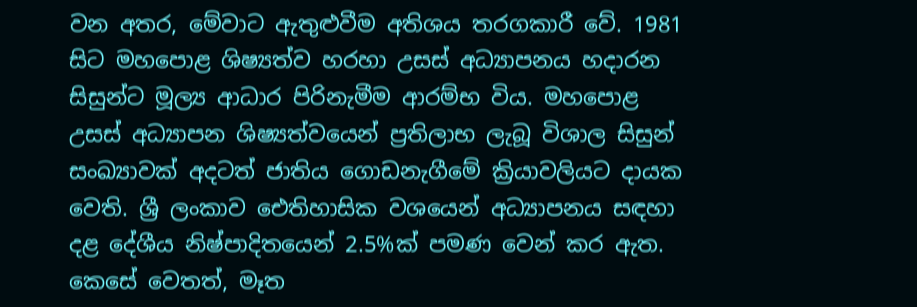වන අතර, මේවාට ඇතුළුවීම අතිශය තරගකාරී වේ. 1981 සිට මහපොළ ශිෂ්‍යත්ව හරහා උසස් අධ්‍යාපනය හදාරන සිසුන්ට මූල්‍ය ආධාර පිරිනැමීම ආරම්භ විය. මහපොළ උසස් අධ්‍යාපන ශිෂ්‍යත්වයෙන් ප්‍රතිලාභ ලැබූ විශාල සිසුන් සංඛ්‍යාවක් අදටත් ජාතිය ගොඩනැගීමේ ක්‍රියාවලියට දායක වෙති. ශ්‍රී ලංකාව ඓතිහාසික වශයෙන් අධ්‍යාපනය සඳහා දළ දේශීය නිෂ්පාදිතයෙන් 2.5%ක් පමණ වෙන් කර ඇත. කෙසේ වෙතත්, මෑත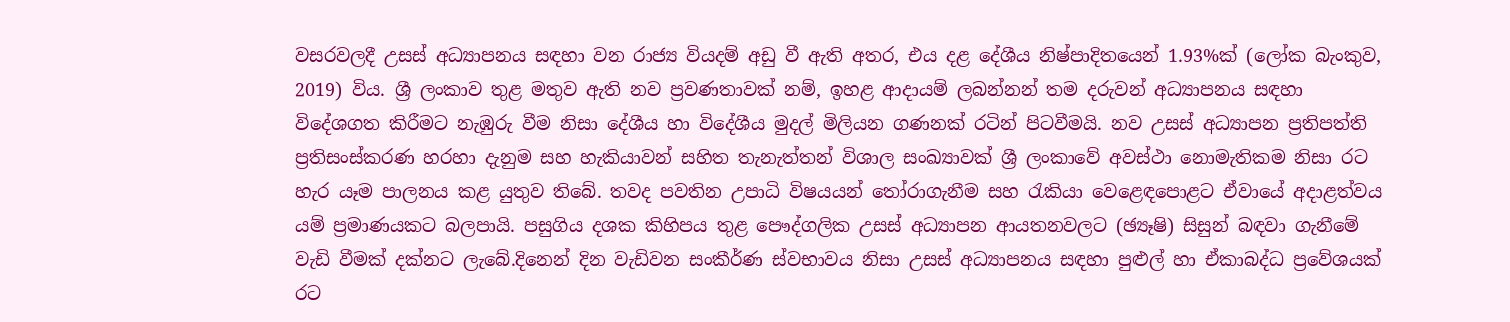වසරවලදී උසස් අධ්‍යාපනය සඳහා වන රාජ්‍ය වියදම් අඩු වී ඇති අතර, එය දළ දේශීය නිෂ්පාදිතයෙන් 1.93%ක් (ලෝක බැංකුව, 2019) විය. ශ්‍රී ලංකාව තුළ මතුව ඇති නව ප්‍රවණතාවක් නම්, ඉහළ ආදායම් ලබන්නන් තම දරුවන් අධ්‍යාපනය සඳහා විදේශගත කිරීමට නැඹුරු වීම නිසා දේශීය හා විදේශීය මුදල් මිලියන ගණනක් රටින් පිටවීමයි. නව උසස් අධ්‍යාපන ප්‍රතිපත්ති ප්‍රතිසංස්කරණ හරහා දැනුම සහ හැකියාවන් සහිත තැනැත්තන් විශාල සංඛ්‍යාවක් ශ්‍රී ලංකාවේ අවස්ථා නොමැතිකම නිසා රට හැර යෑම පාලනය කළ යුතුව තිබේ. තවද පවතින උපාධි විෂයයන් තෝරාගැනීම සහ රැකියා වෙළෙඳපොළට ඒවායේ අදාළත්වය යම් ප්‍රමාණයකට බලපායි. පසුගිය දශක කිහිපය තුළ පෞද්ගලික උසස් අධ්‍යාපන ආයතනවලට (ඡ්‍යෑෂි) සිසුන් බඳවා ගැනීමේ වැඩි වීමක් දක්නට ලැබේ.දිනෙන් දින වැඩිවන සංකීර්ණ ස්වභාවය නිසා උසස් අධ්‍යාපනය සඳහා පුළුල් හා ඒකාබද්ධ ප්‍රවේශයක් රට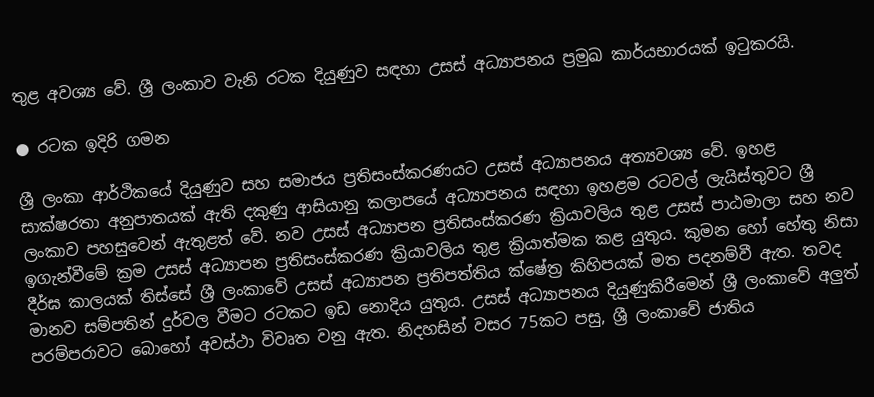තුළ අවශ්‍ය වේ. ශ්‍රී ලංකාව වැනි රටක දියුණුව සඳහා උසස් අධ්‍යාපනය ප්‍රමුඛ කාර්යභාරයක් ඉටුකරයි.

● රටක ඉදිරි ගමන

ශ්‍රී ලංකා ආර්ථිකයේ දියුණුව සහ සමාජය ප්‍රතිසංස්කරණයට උසස් අධ්‍යාපනය අත්‍යවශ්‍ය වේ. ඉහළ සාක්ෂරතා අනුපාතයක් ඇති දකුණු ආසියානු කලාපයේ අධ්‍යාපනය සඳහා ඉහළම රටවල් ලැයිස්තුවට ශ්‍රී ලංකාව පහසුවෙන් ඇතුළත් වේ. නව උසස් අධ්‍යාපන ප්‍රතිසංස්කරණ ක්‍රියාවලිය තුළ උසස් පාඨමාලා සහ නව ඉගැන්වීමේ ක්‍රම උසස් අධ්‍යාපන ප්‍රතිසංස්කරණ ක්‍රියාවලිය තුළ ක්‍රියාත්මක කළ යුතුය. කුමන හෝ හේතු නිසා දීර්ඝ කාලයක් තිස්සේ ශ්‍රී ලංකාවේ උසස් අධ්‍යාපන ප්‍රතිපත්තිය ක්ෂේත්‍ර කිහිපයක් මත පදනම්වී ඇත. තවද මානව සම්පතින් දුර්වල වීමට රටකට ඉඩ නොදිය යුතුය. උසස් අධ්‍යාපනය දියුණුකිරීමෙන් ශ්‍රී ලංකාවේ අලුත් පරම්පරාවට බොහෝ අවස්ථා විවෘත වනු ඇත. නිදහසින් වසර 75කට පසු, ශ්‍රී ලංකාවේ ජාතිය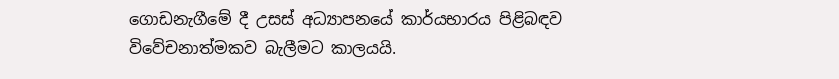ගොඩනැගීමේ දී උසස් අධ්‍යාපනයේ කාර්යභාරය පිළිබඳව විවේචනාත්මකව බැලීමට කාලයයි.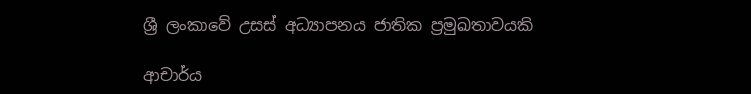ශ්‍රී ලංකාවේ උසස් අධ්‍යාපනය ජාතික ප්‍රමුඛතාවයකි

ආචාර්ය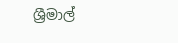ශ්‍රීමාල්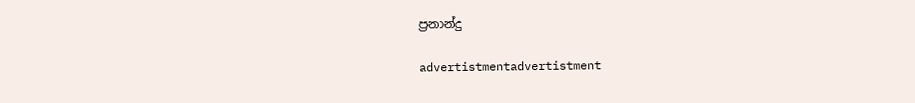ප්‍රනාන්දු

advertistmentadvertistment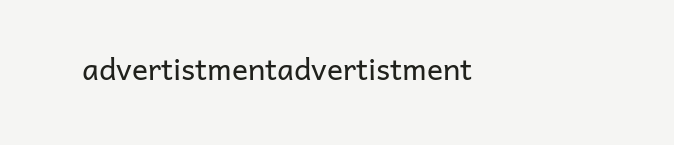advertistmentadvertistment